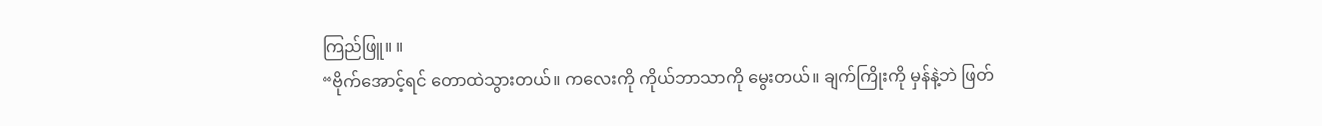ကြည်ဖြူ။ ။
“ဗိုက်အောင့်ရင် တောထဲသွားတယ်။ ကလေးကို ကိုယ်ဘာသာကို မွေးတယ်။ ချက်ကြိုးကို မှန်နဲ့ဘဲ ဖြတ်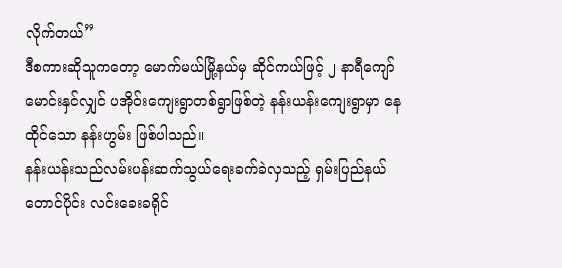လိုက်တယ်”
ဒီစကားဆိုသူကတော့ မောက်မယ်မြို့နယ်မှ ဆိုင်ကယ်ဖြင့် ၂ နာရီကျော်မောင်းနှင်လျှင် ပအိုဝ်းကျေးရွာတစ်ရွာဖြစ်တဲ့ နန်းယန်းကျေးရွာမှာ နေထိုင်သော နန်းဟွမ်း ဖြစ်ပါသည်။
နန်းယန်းသည်လမ်းပန်းဆက်သွယ်ရေးခက်ခဲလှသည့် ရှမ်းပြည်နယ် တောင်ပိုင်း လင်းခေးခရိုင်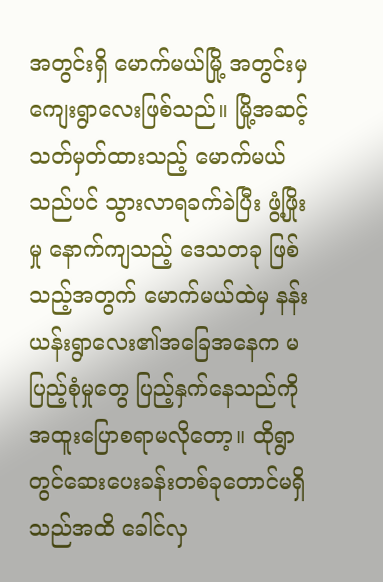အတွင်းရှိ မောက်မယ်မြို့ အတွင်းမှကျေးရွာလေးဖြစ်သည်။ မြို့အဆင့်သတ်မှတ်ထားသည့် မောက်မယ်သည်ပင် သွားလာရခက်ခဲပြီး ဖွံ့ဖြိုးမှု နောက်ကျသည့် ဒေသတခု ဖြစ်သည့်အတွက် မောက်မယ်ထဲမှ နန်းယန်းရွာလေး၏အခြေအနေက မပြည့်စုံမှုတွေ ပြည့်နှက်နေသည်ကို အထူးပြောစရာမလိုတော့။ ထိုရွာတွင်ဆေးပေးခန်းတစ်ခုတောင်မရှိသည်အထိ ခေါင်လှ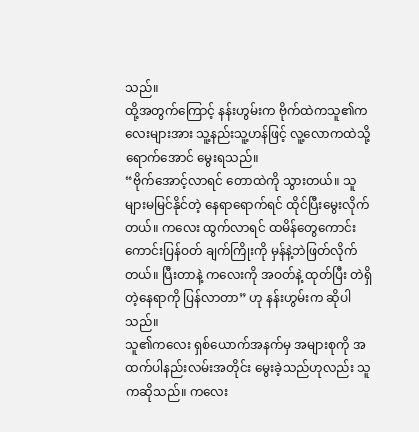သည်။
ထို့အတွက်ကြောင့် နန်းဟွမ်းက ဗိုက်ထဲကသူ၏ကလေးများအား သူ့နည်းသူ့ဟန်ဖြင့် လူ့လောကထဲသို့ ရောက်အောင် မွေးရသည်။
“ဗိုက်အောင့်လာရင် တောထဲကို သွားတယ်။ သူများမမြင်နိုင်တဲ့ နေရာရောက်ရင် ထိုင်ပြီးမွေးလိုက်တယ်။ ကလေး ထွက်လာရင် ထမိန်တွေကောင်းကောင်းပြန်ဝတ် ချက်ကြိုးကို မှန်နဲ့ဘဲဖြတ်လိုက်တယ်။ ပြီးတာနဲ့ ကလေးကို အဝတ်နဲ့ ထုတ်ပြီး တဲရှိတဲ့နေရာကို ပြန်လာတာ” ဟု နန်းဟွမ်းက ဆိုပါသည်။
သူ၏ကလေး ရှစ်ယောက်အနက်မှ အများစုကို အထက်ပါနည်းလမ်းအတိုင်း မွေးခဲ့သည်ဟုလည်း သူကဆိုသည်။ ကလေး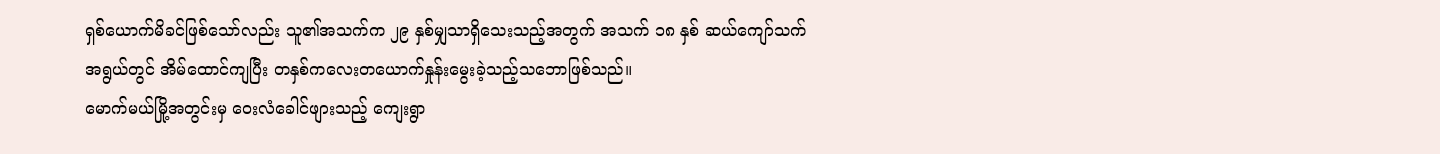ရှစ်ယောက်မိခင်ဖြစ်သော်လည်း သူ၏အသက်က ၂၉ နှစ်မျှသာရှိသေးသည့်အတွက် အသက် ၁၈ နှစ် ဆယ်ကျော်သက် အရွယ်တွင် အိမ်ထောင်ကျပြီး တနှစ်ကလေးတယောက်နှုန်းမွေးခဲ့သည့်သဘောဖြစ်သည်။
မောက်မယ်မြို့အတွင်းမှ ဝေးလံခေါင်ဖျားသည့် ကျေးရွာ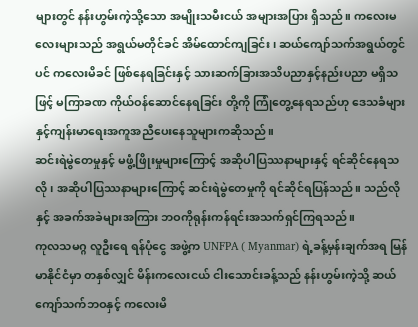များတွင် နန်းဟွမ်းကဲ့သို့သော အမျိုးသမီးငယ် အများအပြား ရှိသည်။ ကလေးမလေးများသည် အရွယ်မတိုင်ခင် အိမ်ထောင်ကျခြင်း၊ ဆယ်ကျော်သက်အရွယ်တွင်ပင် ကလေးမိခင် ဖြစ်နေရခြင်းနှင့် သားဆက်ခြားအသိပညာနှင့်နည်းပညာ မရှိသဖြင့် မကြာခဏ ကိုယ်ဝန်ဆောင်နေရခြင်း တို့ကို ကြုံတွေ့နေရသည်ဟု ဒေသခံများနှင့်ကျန်းမာရေးအကူအညီပေးနေသူများကဆိုသည်။
ဆင်းရဲမွဲတေမှုနှင့် မဖွံ့ဖြိုးမှုများကြောင့် အဆိုပါပြဿနာများနှင့် ရင်ဆိုင်နေရသလို၊ အဆိုပါပြဿနာများကြောင့် ဆင်းရဲမွဲတေမှုကို ရင်ဆိုင်ရပြန်သည်။ သည်လိုနှင့် အခက်အခဲများအကြား ဘဝကိုရုန်းကန်ရင်းအသက်ရှင်ကြရသည်။
ကုလသမဂ္ဂ လူဦးရေ ရန်ပုံငွေ အဖွဲ့က UNFPA ( Myanmar) ရဲ့ခန့်မှန်းချက်အရ မြန်မာနိုင်ငံမှာ တနှစ်လျှင် မိန်းကလေးငယ် ငါးသောင်းခန့်သည် နန်းဟွမ်းကဲ့သို့ ဆယ်ကျော်သက်ဘဝနှင့် ကလေးမိ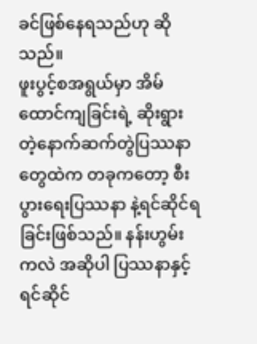ခင်ဖြစ်နေရသည်ဟု ဆိုသည်။
ဖူးပွင့်စအရွယ်မှာ အိမ်ထောင်ကျခြင်းရဲ့ ဆိုးရွားတဲ့နောက်ဆက်တွဲပြဿနာတွေထဲက တခုကတော့ စီးပွားရေးပြဿနာ နဲ့ရင်ဆိုင်ရခြင်းဖြစ်သည်။ နန်းဟွမ်းကလဲ အဆိုပါ ပြဿနာနှင့်ရင်ဆိုင်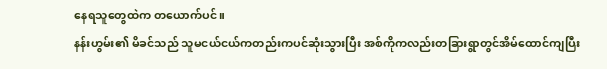နေရသူတွေထဲက တယောက်ပင်။
နန်းဟွမ်း၏ မိခင်သည် သူမငယ်ငယ်ကတည်းကပင်ဆုံးသွားပြီး အစ်ကိုကလည်းတခြားရွာတွင်အိမ်ထောင်ကျပြီး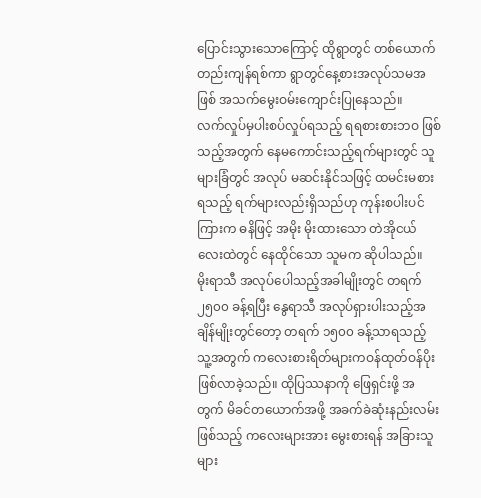ပြောင်းသွားသောကြောင့် ထိုရွာတွင် တစ်ယောက်တည်းကျန်ရစ်ကာ ရွာတွင်နေ့စားအလုပ်သမအဖြစ် အသက်မွေးဝမ်းကျောင်းပြုနေသည်။
လက်လှုပ်မှပါးစပ်လှုပ်ရသည့် ရရစားစားဘဝ ဖြစ်သည့်အတွက် နေမကောင်းသည့်ရက်များတွင် သူများခြံတွင် အလုပ် မဆင်းနိုင်သဖြင့် ထမင်းမစားရသည့် ရက်များလည်းရှိသည်ဟု ကုန်းစပါးပင်ကြားက ဓနိဖြင့် အမိုး မိုးထားသော တဲအိုငယ်လေးထဲတွင် နေထိုင်သော သူမက ဆိုပါသည်။
မိုးရာသီ အလုပ်ပေါသည့်အခါမျိုးတွင် တရက် ၂၅၀၀ ခန့်ရပြီး နွေရာသီ အလုပ်ရှားပါးသည့်အချိန်မျိုးတွင်တော့ တရက် ၁၅၀၀ ခန့်သာရသည့် သူ့အတွက် ကလေးစားရိတ်များကဝန်ထုတ်ဝန်ပိုးဖြစ်လာခဲ့သည်။ ထိုပြဿနာကို ဖြေရှင်းဖို့ အတွက် မိခင်တယောက်အဖို့ အခက်ခဲဆုံးနည်းလမ်းဖြစ်သည့် ကလေးများအား မွေးစားရန် အခြားသူများ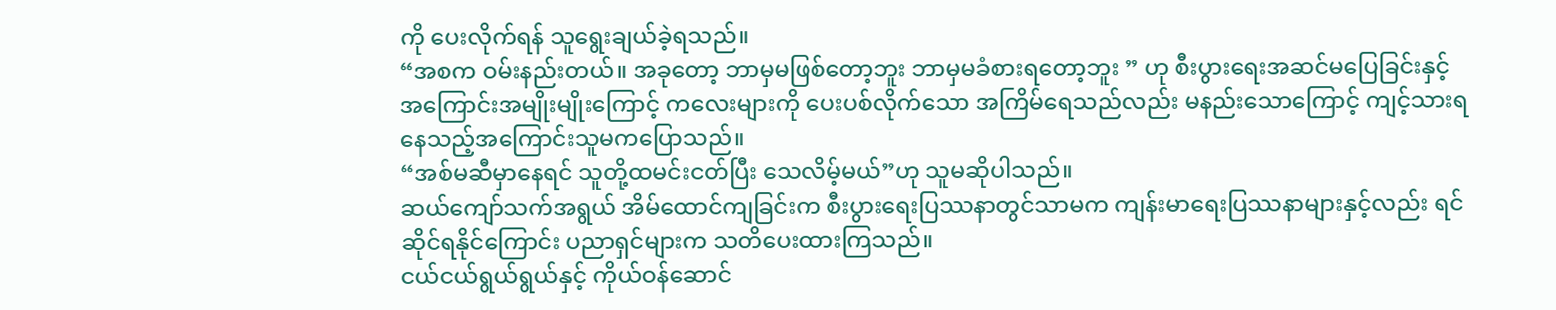ကို ပေးလိုက်ရန် သူရွေးချယ်ခဲ့ရသည်။
“အစက ဝမ်းနည်းတယ်။ အခုတော့ ဘာမှမဖြစ်တော့ဘူး ဘာမှမခံစားရတော့ဘူး ” ဟု စီးပွားရေးအဆင်မပြေခြင်းနှင့် အကြောင်းအမျိုးမျိုးကြောင့် ကလေးများကို ပေးပစ်လိုက်သော အကြိမ်ရေသည်လည်း မနည်းသောကြောင့် ကျင့်သားရနေသည့်အကြောင်းသူမကပြောသည်။
“အစ်မဆီမှာနေရင် သူတို့ထမင်းငတ်ပြီး သေလိမ့်မယ်”ဟု သူမဆိုပါသည်။
ဆယ်ကျော်သက်အရွယ် အိမ်ထောင်ကျခြင်းက စီးပွားရေးပြဿနာတွင်သာမက ကျန်းမာရေးပြဿနာများနှင့်လည်း ရင်ဆိုင်ရနိုင်ကြောင်း ပညာရှင်များက သတိပေးထားကြသည်။
ငယ်ငယ်ရွယ်ရွယ်နှင့် ကိုယ်ဝန်ဆောင်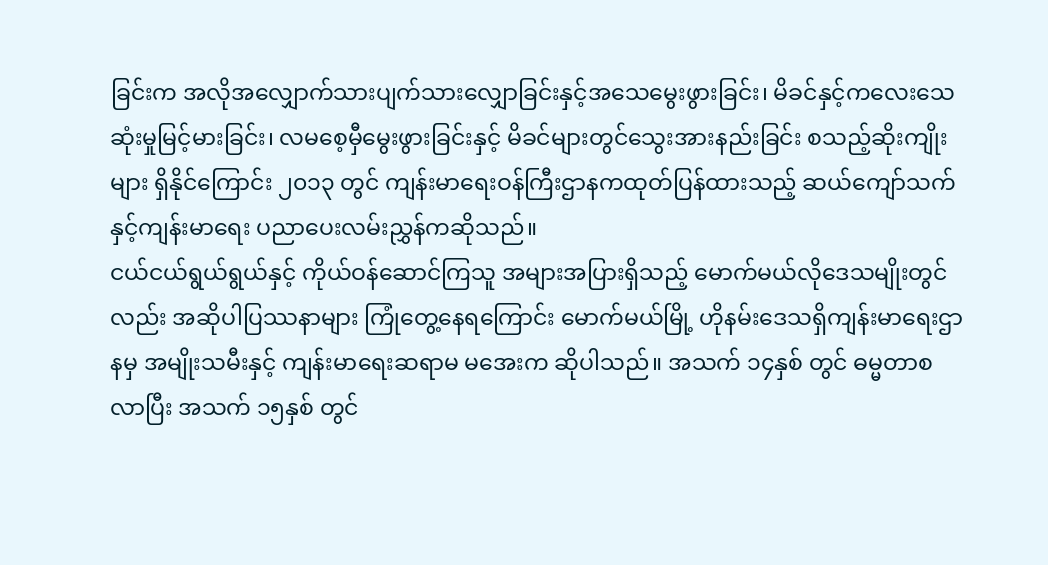ခြင်းက အလိုအလျှောက်သားပျက်သားလျှောခြင်းနှင့်အသေမွေးဖွားခြင်း၊ မိခင်နှင့်ကလေးသေဆုံးမှုမြင့်မားခြင်း၊ လမစေ့မှီမွေးဖွားခြင်းနှင့် မိခင်များတွင်သွေးအားနည်းခြင်း စသည့်ဆိုးကျိုးများ ရှိနိုင်ကြောင်း ၂၀၁၃ တွင် ကျန်းမာရေးဝန်ကြီးဌာနကထုတ်ပြန်ထားသည့် ဆယ်ကျော်သက်နှင့်ကျန်းမာရေး ပညာပေးလမ်းညွှန်ကဆိုသည်။
ငယ်ငယ်ရွယ်ရွယ်နှင့် ကိုယ်ဝန်ဆောင်ကြသူ အများအပြားရှိသည့် မောက်မယ်လိုဒေသမျိုးတွင်လည်း အဆိုပါပြဿနာများ ကြုံတွေ့နေရကြောင်း မောက်မယ်မြို့ ဟိုနမ်းဒေသရှိကျန်းမာရေးဌာနမှ အမျိုးသမီးနှင့် ကျန်းမာရေးဆရာမ မအေးက ဆိုပါသည်။ အသက် ၁၄နှစ် တွင် ဓမ္မတာစလာပြီး အသက် ၁၅နှစ် တွင်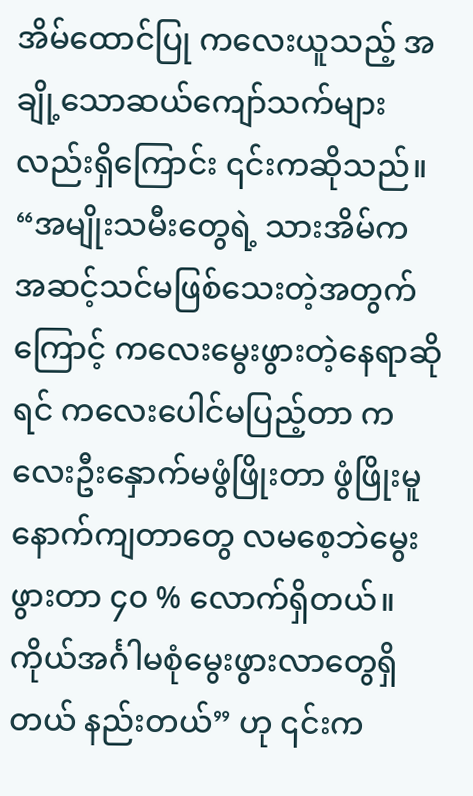အိမ်ထောင်ပြု ကလေးယူသည့် အချို့သောဆယ်ကျော်သက်များလည်းရှိကြောင်း ၎င်းကဆိုသည်။
“အမျိုးသမီးတွေရဲ့ သားအိမ်က အဆင့်သင်မဖြစ်သေးတဲ့အတွက်ကြောင့် ကလေးမွေးဖွားတဲ့နေရာဆိုရင် ကလေးပေါင်မပြည့်တာ ကလေးဦးနှောက်မဖွံဖြိုးတာ ဖွံဖြိုးမူနောက်ကျတာတွေ လမစေ့ဘဲမွေးဖွားတာ ၄၀ % လောက်ရှိတယ်။ ကိုယ်အင်္ဂါမစုံမွေးဖွားလာတွေရှိတယ် နည်းတယ်” ဟု ၎င်းက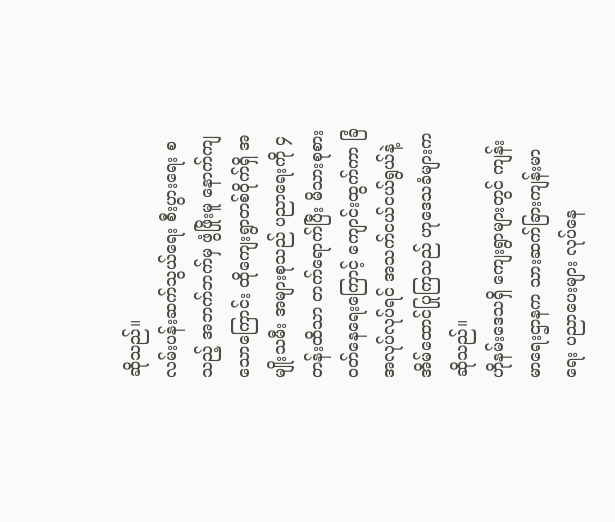ဆိုသည်။
လမ်းပန်းဆက်သွယ်ရေး စီးပွားရေး စသည့် အဘက်ဘက်မှ ဖွံဖြိုးမူ နောက်ကျသောကြောင်း ထိုကျေးရွာတစ်ဝိုက်ရှိ အမျိုးသမီး အများစုသည် ပညာရေးကို ၄ တန်းထိသာ တက်ရောက်ပြီး မိသားစုစားဝတ်နေရေးကြောင့် ကျောင်းထွက်ကာ ခြံအလုပ်လုပ်ရင် အသက်ငယ်ငယ်ရွယ်နဲ့ အိမ်ထောင်ပြုကြသည် ဟုဒေသခံများကဆိုသည်။
ဟိုနမ်းဒေသရှိ ကျေးရွာများတွင် ကျန်းမာရေးဌာနက သားဆက်ခြားကျန်းမာရေး ပညာပေးများ လုပ်နေ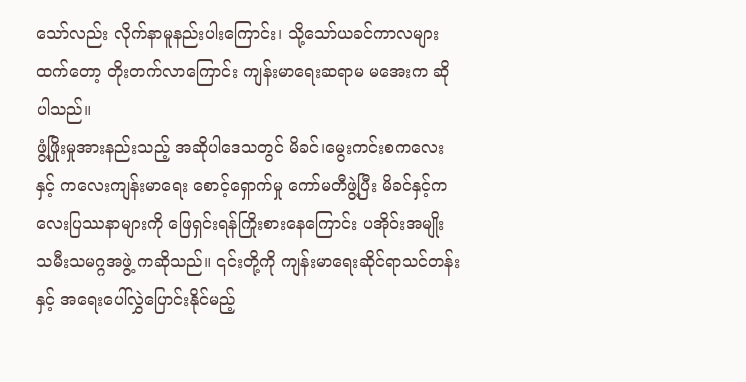သော်လည်း လိုက်နာမူနည်းပါးကြောင်း၊ သို့သော်ယခင်ကာလများထက်တော့ တိုးတက်လာကြောင်း ကျန်းမာရေးဆရာမ မအေးက ဆိုပါသည်။
ဖွံ့ဖြိုးမှုအားနည်းသည့် အဆိုပါဒေသတွင် မိခင်၊မွေးကင်းစကလေးနှင့် ကလေးကျန်းမာရေး စောင့်ရှောက်မှု ကော်မတီဖွဲ့ပြီး မိခင်နှင့်ကလေးပြဿနာများကို ဖြေရှင်းရန်ကြိုးစားနေကြောင်း ပအိုဝ်းအမျိုးသမီးသမဂ္ဂအဖွဲ့ ကဆိုသည်။ ၎င်းတို့ကို ကျန်းမာရေးဆိုင်ရာသင်တန်းနှင့် အရေးပေါ်လွှဲပြောင်းနိုင်မည့်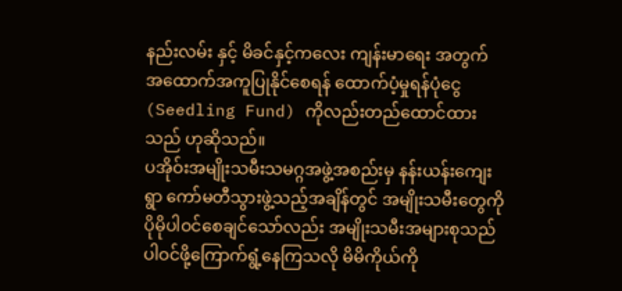နည်းလမ်း နှင့် မိခင်နှင့်ကလေး ကျန်းမာရေး အတွက် အထောက်အကူပြုနိုင်စေရန် ထောက်ပံ့မှုရန်ပုံငွေ(Seedling Fund) ကိုလည်းတည်ထောင်ထားသည် ဟုဆိုသည်။
ပအိုဝ်းအမျိုးသမီးသမဂ္ဂအဖွဲ့အစည်းမှ နန်းယန်းကျေးရွာ ကော်မတီသွားဖွဲ့သည့်အချိန်တွင် အမျိုးသမီးတွေကို ပိုမိုပါဝင်စေချင်သော်လည်း အမျိုးသမီးအများစုသည် ပါဝင်ဖို့ကြောက်ရွံ့နေကြသလို မိမိကိုယ်ကို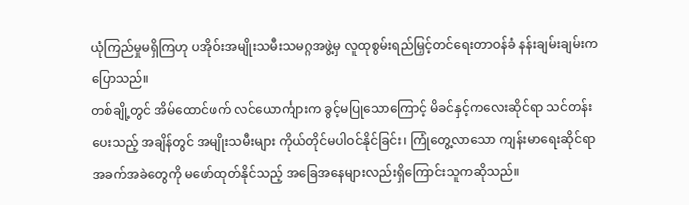ယုံကြည်မှုမရှိကြဟု ပအိုဝ်းအမျိုးသမီးသမဂ္ဂအဖွဲ့မှ လူထုစွမ်းရည်မြှင့်တင်ရေးတာဝန်ခံ နန်းချမ်းချမ်းက ပြောသည်။
တစ်ချို့တွင် အိမ်ထောင်ဖက် လင်ယောင်္ကျားက ခွင့်မပြုသောကြောင့် မိခင်နှင့်ကလေးဆိုင်ရာ သင်တန်းပေးသည့် အချိန်တွင် အမျိုးသမီးများ ကိုယ်တိုင်မပါဝင်နိုင်ခြင်း၊ ကြုံတွေ့လာသော ကျန်းမာရေးဆိုင်ရာ အခက်အခဲတွေကို မဖော်ထုတ်နိုင်သည့် အခြေအနေများလည်းရှိကြောင်းသူကဆိုသည်။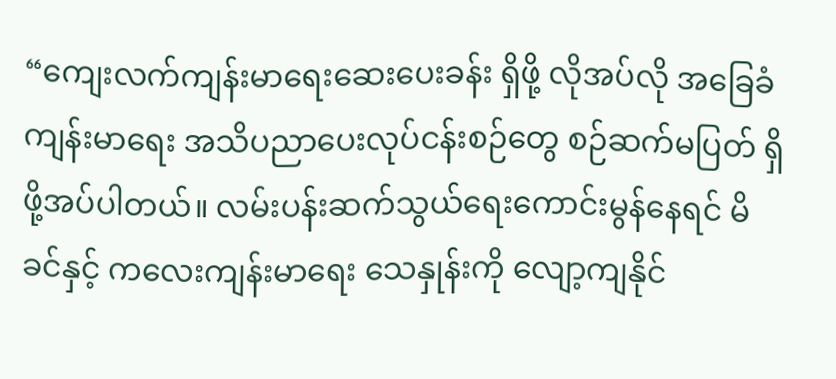“ကျေးလက်ကျန်းမာရေးဆေးပေးခန်း ရှိဖို့ လိုအပ်လို အခြေခံကျန်းမာရေး အသိပညာပေးလုပ်ငန်းစဉ်တွေ စဉ်ဆက်မပြတ် ရှိဖို့အပ်ပါတယ်။ လမ်းပန်းဆက်သွယ်ရေးကောင်းမွန်နေရင် မိခင်နှင့် ကလေးကျန်းမာရေး သေနှုန်းကို လျော့ကျနိုင်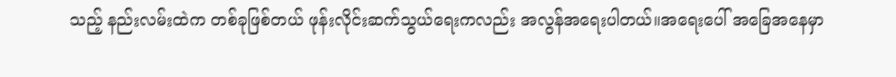သည့် နည်းလမ်းထဲက တစ်ခုဖြစ်တယ် ဖုန်းလိုင်းဆက်သွယ်ရေးကလည်း အလွန်အရေးပါတယ်။အရေးပေါ် အခြေအနေမှာ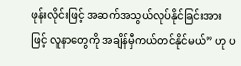ဖုန်းလိုင်းဖြင့် အဆက်အသွယ်လုပ်နိုင်ခြင်းအားဖြင့် လူနာတွေကို အချိန်မှီကယ်တင်နိုင်မယ်” ဟု ပ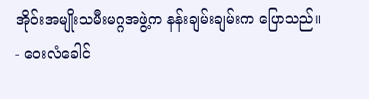အိုဝ်းအမျိုးသမီးမဂ္ဂအဖွဲ့က နန်းချမ်းချမ်းက ပြောသည်။
- ဝေးလံခေါင်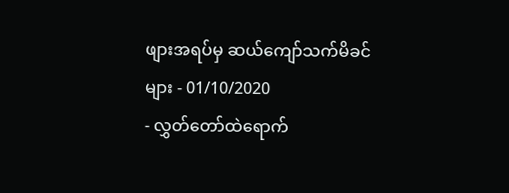ဖျားအရပ်မှ ဆယ်ကျော်သက်မိခင်များ - 01/10/2020
- လွှတ်တော်ထဲရောက်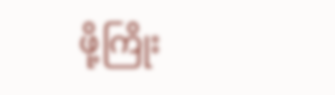ဖို့ကြိုး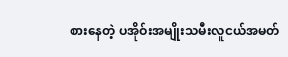စားနေတဲ့ ပအိုဝ်းအမျိုးသမီးလူငယ်အမတ်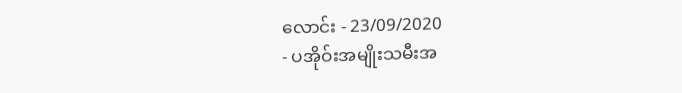လောင်း - 23/09/2020
- ပအိုဝ်းအမျိုးသမီးအ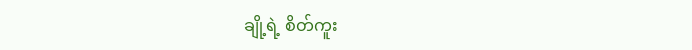ချို့ရဲ့ စိတ်ကူး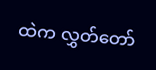ထဲက လွှတ်တော်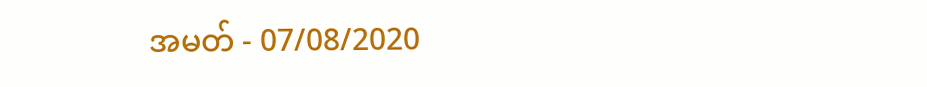အမတ် - 07/08/2020